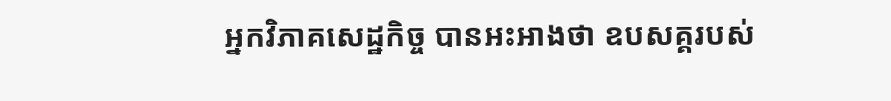អ្នកវិភាគសេដ្ឋកិច្ច បានអះអាងថា ឧបសគ្គរបស់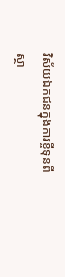វិស័យឯកជនក្នុងការខ្ចីទុនពីស្ថា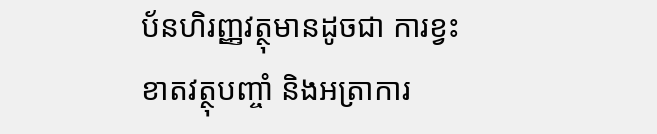ប័នហិរញ្ញវត្ថុមានដូចជា ការខ្វះខាតវត្ថុបញ្ចាំ និងអត្រាការ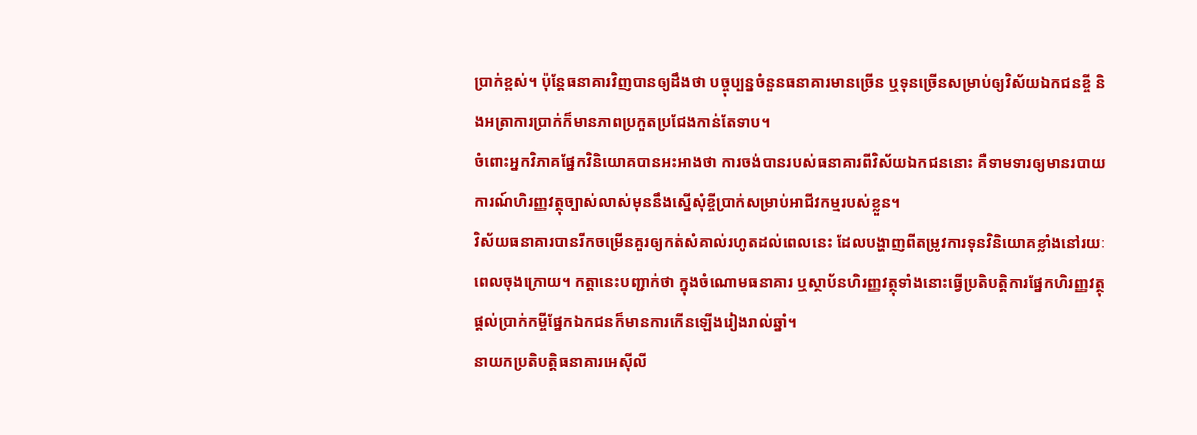ប្រាក់ខ្ពស់។ ប៉ុន្តែធនាគារវិញបានឲ្យដឹងថា បច្ចុប្បន្នចំនួនធនាគារមានច្រើន ឬទុនច្រើនសម្រាប់ឲ្យវិស័យឯកជនខ្ចី និងអត្រាការប្រាក់ក៏មានភាពប្រកួតប្រជែងកាន់តែទាប។
ចំពោះអ្នកវិភាគផ្នែកវិនិយោគបានអះអាងថា ការចង់បានរបស់ធនាគារពីវិស័យឯកជននោះ គឺទាមទារឲ្យមានរបាយការណ៍ហិរញ្ញវត្ថុច្បាស់លាស់មុននឹងស្នើសុំខ្ចីប្រាក់សម្រាប់អាជីវកម្មរបស់ខ្លួន។
វិស័យធនាគារបានរីកចម្រើនគួរឲ្យកត់សំគាល់រហូតដល់ពេលនេះ ដែលបង្ហាញពីតម្រូវការទុនវិនិយោគខ្លាំងនៅរយៈពេលចុងក្រោយ។ កត្តានេះបញ្ជាក់ថា ក្នុងចំណោមធនាគារ ឬស្ថាប័នហិរញ្ញវត្ថុទាំងនោះធ្វើប្រតិបត្តិការផ្នែកហិរញ្ញវត្ថុ ផ្ដល់ប្រាក់កម្ចីផ្នែកឯកជនក៏មានការកើនឡើងរៀងរាល់ឆ្នាំ។
នាយកប្រតិបត្តិធនាគារអេស៊ីលី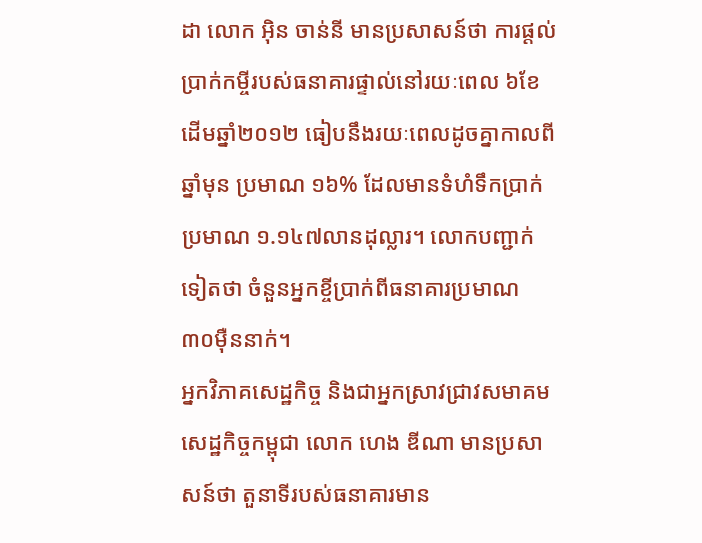ដា លោក អ៊ិន ចាន់នី មានប្រសាសន៍ថា ការផ្ដល់ប្រាក់កម្ចីរបស់ធនាគារផ្ទាល់នៅរយៈពេល ៦ខែដើមឆ្នាំ២០១២ ធៀបនឹងរយៈពេលដូចគ្នាកាលពីឆ្នាំមុន ប្រមាណ ១៦% ដែលមានទំហំទឹកប្រាក់ប្រមាណ ១.១៤៧លានដុល្លារ។ លោកបញ្ជាក់ទៀតថា ចំនួនអ្នកខ្ចីប្រាក់ពីធនាគារប្រមាណ ៣០ម៉ឺននាក់។
អ្នកវិភាគសេដ្ឋកិច្ច និងជាអ្នកស្រាវជ្រាវសមាគមសេដ្ឋកិច្ចកម្ពុជា លោក ហេង ឌីណា មានប្រសាសន៍ថា តួនាទីរបស់ធនាគារមាន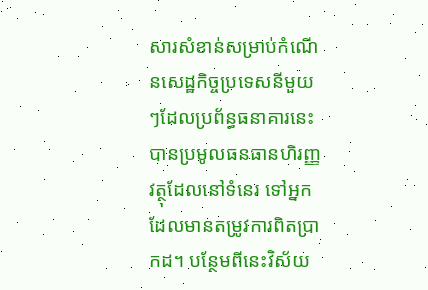សារសំខាន់សម្រាប់កំណើនសេដ្ឋកិច្ចប្រទេសនីមួយៗដែលប្រព័ន្ធធនាគារនេះបានប្រមូលធនធានហិរញ្ញវត្ថុដែលនៅទំនេរ ទៅអ្នកដែលមានតម្រូវការពិតប្រាកដ។ បន្ថែមពីនេះវិស័យ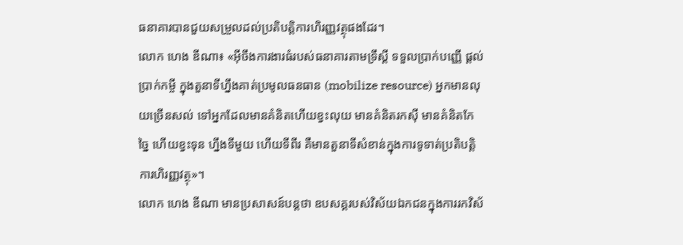ធនាគារបានជួយសម្រួលដល់ប្រតិបត្តិការហិរញ្ញវត្ថុផងដែរ។
លោក ហេង ឌីណា៖ «អ៊ីចឹងការងារធំរបស់ធនាគារតាមទ្រឹស្ដី ទទួលប្រាក់បញ្ញើ ផ្ដល់ប្រាក់កម្ចី ក្នុងតួនាទីហ្នឹងគាត់ប្រមូលធនធាន (mobilize resource) អ្នកមានលុយច្រើនសល់ ទៅអ្នកដែលមានគំនិតហើយខ្វះលុយ មានគំនិតរកស៊ី មានគំនិតកែច្នៃ ហើយខ្វះទុន ហ្នឹងទីមួយ ហើយទីពីរ គឺមានតួនាទីសំខាន់ក្នុងការទូទាត់ប្រតិបត្តិការហិរញ្ញវត្ថុ»។
លោក ហេង ឌីណា មានប្រសាសន៍បន្តថា ឧបសគ្គរបស់វិស័យឯកជនក្នុងការរកវិស័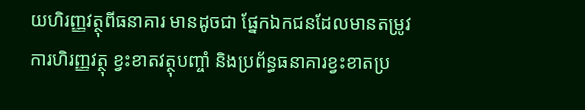យហិរញ្ញវត្ថុពីធនាគារ មានដូចជា ផ្នែកឯកជនដែលមានតម្រូវការហិរញ្ញវត្ថុ ខ្វះខាតវត្ថុបញ្ចាំ និងប្រព័ន្ធធនាគារខ្វះខាតប្រ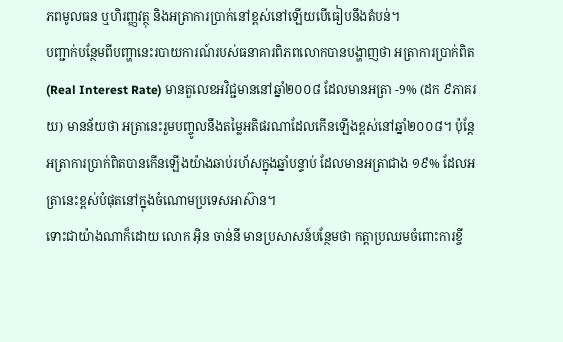ភពមូលធន ឬហិរញ្ញវត្ថុ និងអត្រាការប្រាក់នៅខ្ពស់នៅឡើយបើធៀបនឹងតំបន់។
បញ្ជាក់បន្ថែមពីបញ្ហានេះរបាយការណ៍របស់ធនាគារពិភពលោកបានបង្ហាញថា អត្រាការប្រាក់ពិត (Real Interest Rate) មានតួលេខអវិជ្ជមាននៅឆ្នាំ២០០៨ ដែលមានអត្រា -9% (ដក ៩ភាគរយ) មានន័យថា អត្រានេះរួមបញ្ចូលនឹងតម្លៃអតិផរណាដែលកើនឡើងខ្ពស់នៅឆ្នាំ២០០៨។ ប៉ុន្តែអត្រាការប្រាក់ពិតបានកើនឡើងយ៉ាងឆាប់រហ័សក្នុងឆ្នាំបន្ទាប់ ដែលមានអត្រាជាង ១៩% ដែលអត្រានេះខ្ពស់បំផុតនៅក្នុងចំណោមប្រទេសអាស៊ាន។
ទោះជាយ៉ាងណាក៏ដោយ លោក អ៊ិន ចាន់នី មានប្រសាសន៍បន្ថែមថា កត្តាប្រឈមចំពោះការខ្ចី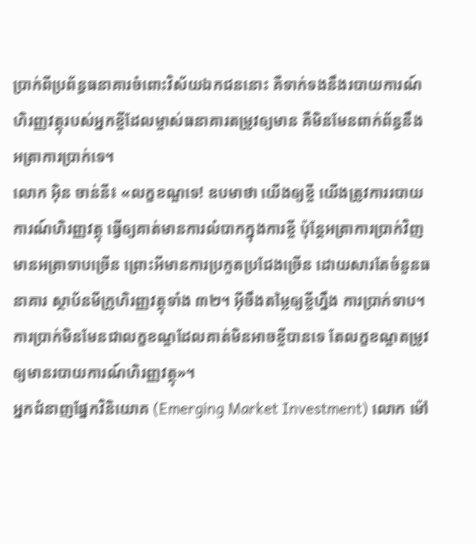ប្រាក់ពីប្រព័ន្ធធនាគារចំពោះវិស័យឯកជននោះ គឺទាក់ទងនឹងរបាយការណ៍ហិរញ្ញវត្ថុរបស់អ្នកខ្ចីដែលម្ចាស់ធនាគារតម្រូវឲ្យមាន គឺមិនមែនពាក់ព័ន្ធនឹងអត្រាការប្រាក់ទេ។
លោក អ៊ិន ចាន់នី៖ «លក្ខខណ្ឌទេ! ឧបមាថា យើងឲ្យខ្ចី យើងត្រូវការរបាយការណ៍ហិរញ្ញវត្ថុ ធ្វើឲ្យគាត់មានការលំបាកក្នុងការខ្ចី ប៉ុន្តែអត្រាការប្រាក់វិញ មានអត្រាទាបច្រើន ព្រោះអីមានការប្រកួតប្រជែងច្រើន ដោយសារតែចំនួនធនាគារ ស្ថាប័នមីក្រូហិរញ្ញវត្ថុទាំង ៣២។ អ៊ីចឹងតម្លៃឲ្យខ្ចីហ្នឹង ការប្រាក់ទាប។ ការប្រាក់មិនមែនជាលក្ខខណ្ឌដែលគាត់មិនអាចខ្ចីបានទេ តែលក្ខខណ្ឌតម្រូវឲ្យមានរបាយការណ៍ហិរញ្ញវត្ថុ»។
អ្នកជំនាញផ្នែកវិនិយោគ (Emerging Market Investment) លោក ម៉ៅ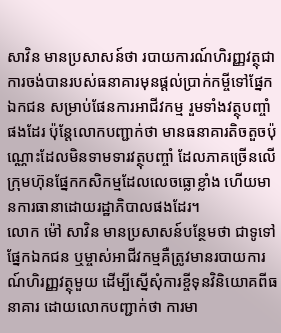សាវិន មានប្រសាសន៍ថា របាយការណ៍ហិរញ្ញវត្ថុជាការចង់បានរបស់ធនាគារមុនផ្ដល់ប្រាក់កម្ចីទៅផ្នែកឯកជន សម្រាប់ផែនការអាជីវកម្ម រួមទាំងវត្ថុបញ្ចាំផងដែរ ប៉ុន្តែលោកបញ្ជាក់ថា មានធនាគារតិចតួចប៉ុណ្ណោះដែលមិនទាមទារវត្ថុបញ្ចាំ ដែលភាគច្រើនលើក្រុមហ៊ុនផ្នែកកសិកម្មដែលលេចធ្លោខ្លាំង ហើយមានការធានាដោយរដ្ឋាភិបាលផងដែរ។
លោក ម៉ៅ សាវិន មានប្រសាសន៍បន្ថែមថា ជាទូទៅផ្នែកឯកជន ឬម្ចាស់អាជីវកម្មគឺត្រូវមានរបាយការណ៍ហិរញ្ញវត្ថុមួយ ដើម្បីស្នើសុំការខ្ចីទុនវិនិយោគពីធនាគារ ដោយលោកបញ្ជាក់ថា ការមា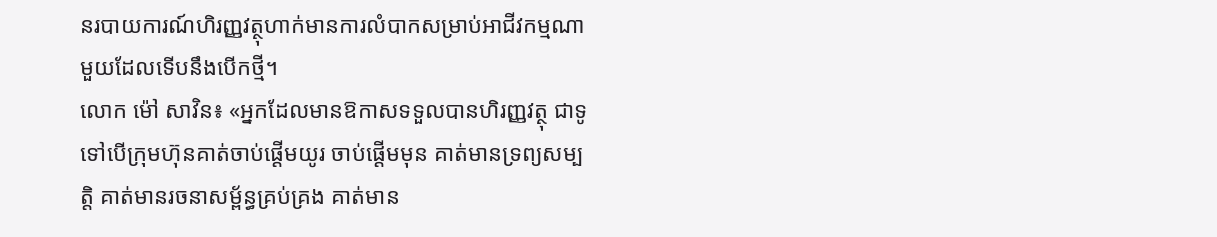នរបាយការណ៍ហិរញ្ញវត្ថុហាក់មានការលំបាកសម្រាប់អាជីវកម្មណាមួយដែលទើបនឹងបើកថ្មី។
លោក ម៉ៅ សាវិន៖ «អ្នកដែលមានឱកាសទទួលបានហិរញ្ញវត្ថុ ជាទូទៅបើក្រុមហ៊ុនគាត់ចាប់ផ្ដើមយូរ ចាប់ផ្ដើមមុន គាត់មានទ្រព្យសម្បត្តិ គាត់មានរចនាសម្ព័ន្ធគ្រប់គ្រង គាត់មាន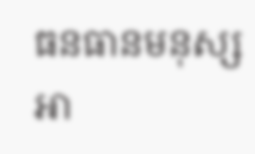ធនធានមនុស្ស អា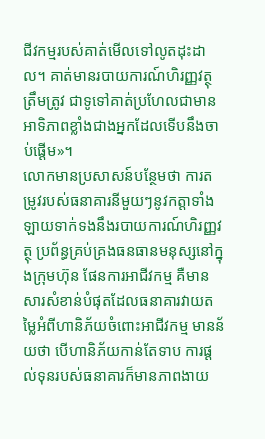ជីវកម្មរបស់គាត់មើលទៅលូតដុះដាល។ គាត់មានរបាយការណ៍ហិរញ្ញវត្ថុត្រឹមត្រូវ ជាទូទៅគាត់ប្រហែលជាមានអាទិភាពខ្លាំងជាងអ្នកដែលទើបនឹងចាប់ផ្ដើម»។
លោកមានប្រសាសន៍បន្ថែមថា ការតម្រូវរបស់ធនាគារនីមួយៗនូវកត្តាទាំងឡាយទាក់ទងនឹងរបាយការណ៍ហិរញ្ញវត្ថុ ប្រព័ន្ធគ្រប់គ្រងធនធានមនុស្សនៅក្នុងក្រុមហ៊ុន ផែនការអាជីវកម្ម គឺមានសារសំខាន់បំផុតដែលធនាគារវាយតម្លៃអំពីហានិភ័យចំពោះអាជីវកម្ម មានន័យថា បើហានិភ័យកាន់តែទាប ការផ្ដល់ទុនរបស់ធនាគារក៏មានភាពងាយ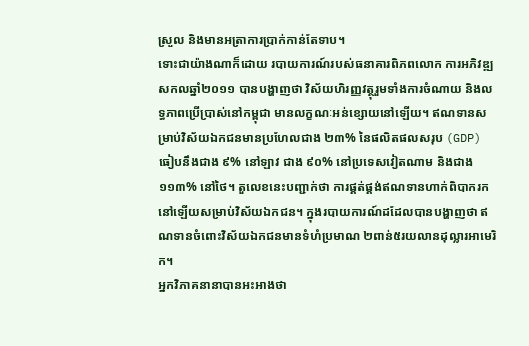ស្រួល និងមានអត្រាការប្រាក់កាន់តែទាប។
ទោះជាយ៉ាងណាក៏ដោយ របាយការណ៍របស់ធនាគារពិភពលោក ការអភិវឌ្ឍសកលឆ្នាំ២០១១ បានបង្ហាញថា វិស័យហិរញ្ញវត្ថុរួមទាំងការចំណាយ និងលទ្ធភាពប្រើប្រាស់នៅកម្ពុជា មានលក្ខណៈអន់ខ្សោយនៅឡើយ។ ឥណទានសម្រាប់វិស័យឯកជនមានប្រហែលជាង ២៣% នៃផលិតផលសរុប (GDP) ធៀបនឹងជាង ៩% នៅឡាវ ជាង ៩០% នៅប្រទេសវៀតណាម និងជាង ១១៣% នៅថៃ។ តួលេខនេះបញ្ជាក់ថា ការផ្គត់ផ្គង់ឥណទានហាក់ពិបាករកនៅឡើយសម្រាប់វិស័យឯកជន។ ក្នុងរបាយការណ៍ដដែលបានបង្ហាញថា ឥណទានចំពោះវិស័យឯកជនមានទំហំប្រមាណ ២ពាន់៥រយលានដុល្លារអាមេរិក។
អ្នកវិភាគនានាបានអះអាងថា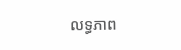លទ្ធភាព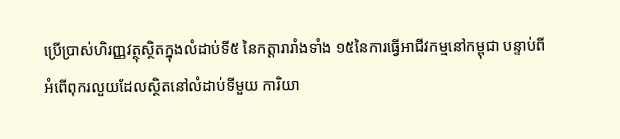ប្រើប្រាស់ហិរញ្ញវត្ថុស្ថិតក្នុងលំដាប់ទី៥ នៃកត្តារារាំងទាំង ១៥នៃការធ្វើអាជីវកម្មនៅកម្ពុជា បន្ទាប់ពីអំពើពុករលួយដែលស្ថិតនៅលំដាប់ទីមួយ ការិយា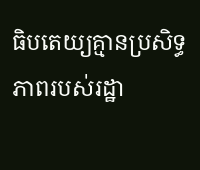ធិបតេយ្យគ្មានប្រសិទ្ធភាពរបស់រដ្ឋា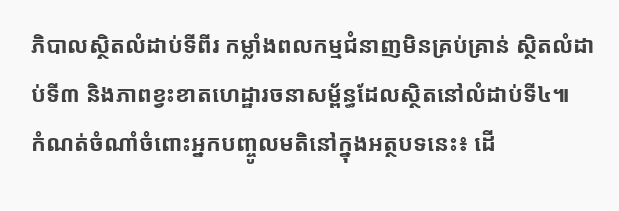ភិបាលស្ថិតលំដាប់ទីពីរ កម្លាំងពលកម្មជំនាញមិនគ្រប់គ្រាន់ ស្ថិតលំដាប់ទី៣ និងភាពខ្វះខាតហេដ្ឋារចនាសម្ព័ន្ធដែលស្ថិតនៅលំដាប់ទី៤៕
កំណត់ចំណាំចំពោះអ្នកបញ្ចូលមតិនៅក្នុងអត្ថបទនេះ៖ ដើ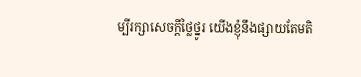ម្បីរក្សាសេចក្ដីថ្លៃថ្នូរ យើងខ្ញុំនឹងផ្សាយតែមតិ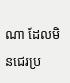ណា ដែលមិនជេរប្រ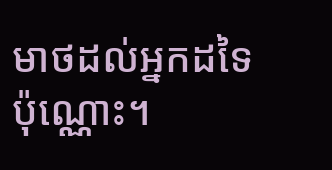មាថដល់អ្នកដទៃប៉ុណ្ណោះ។